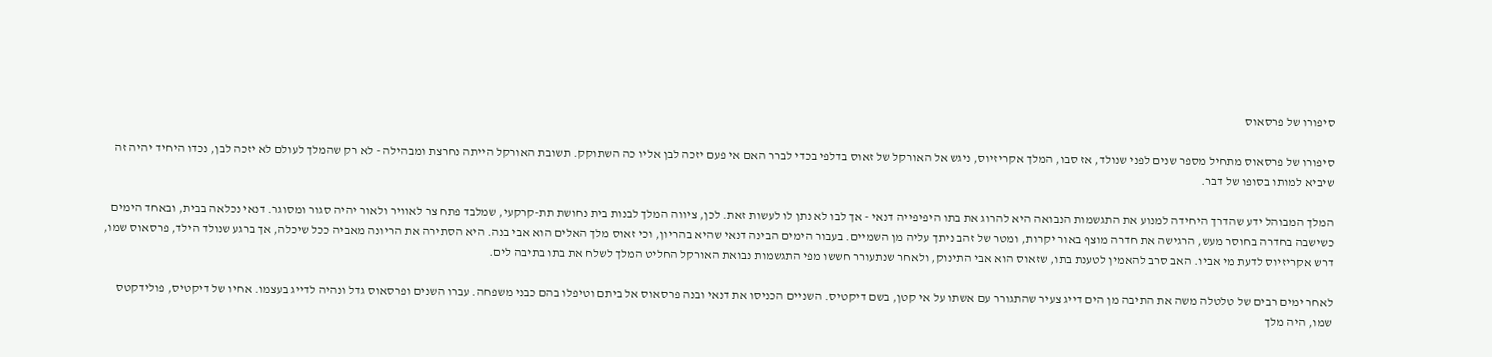סיפורו של פרסאוס

סיפורו של פרסאוס מתחיל מספר שנים לפני שנולד, אז סבו, המלך אקריזיוס, ניגש אל האורקל של זאוס בדלפי בכדי לברר האם אי פעם יזכה לבן אליו כה השתוקק. תשובת האורקל הייתה נחרצת ומבהילה - לא רק שהמלך לעולם לא יזכה לבן, נכדו היחיד יהיה זה שיביא למותו בסופו של דבר.

המלך המבוהל ידע שהדרך היחידה למנוע את התגשמות הנבואה היא להרוג את בתו היפיפייה דנאי - אך לבו לא נתן לו לעשות זאת. לכן, ציווה המלך לבנות בית נחושת תת-קרקעי, שמלבד פתח צר לאוויר ולאור יהיה סגור ומסוגר. דנאי נכלאה בבית, ובאחד הימים כשישבה בחדרה בחוסר מעש, הרגישה את חדרה מוצף באור יקרות, ומטר של זהב ניתך עליה מן השמיים. בעבור הימים הבינה דנאי שהיא בהריון, וכי זאוס מלך האלים הוא אבי בנה. היא הסתירה את הריונה מאביה ככל שיכלה, אך ברגע שנולד הילד, פרסאוס שמו, דרש אקריזיוס לדעת מי אביו. האב סרב להאמין לטענת בתו, שזאוס הוא אבי התינוק, ולאחר שנתעורר חששו מפי התגשמות נבואת האורקל החליט המלך לשלח את בתו בתיבה לים.

לאחר ימים רבים של טלטלה משה את התיבה מן הים דייג צעיר שהתגורר עם אשתו על אי קטן, בשם דיקטיס. השניים הכניסו את דנאי ובנה פרסאוס אל ביתם וטיפלו בהם כבני משפחה. עברו השנים ופרסאוס גדל ונהיה לדייג בעצמו. אחיו של דיקטיס, פולידקטס שמו, היה מלך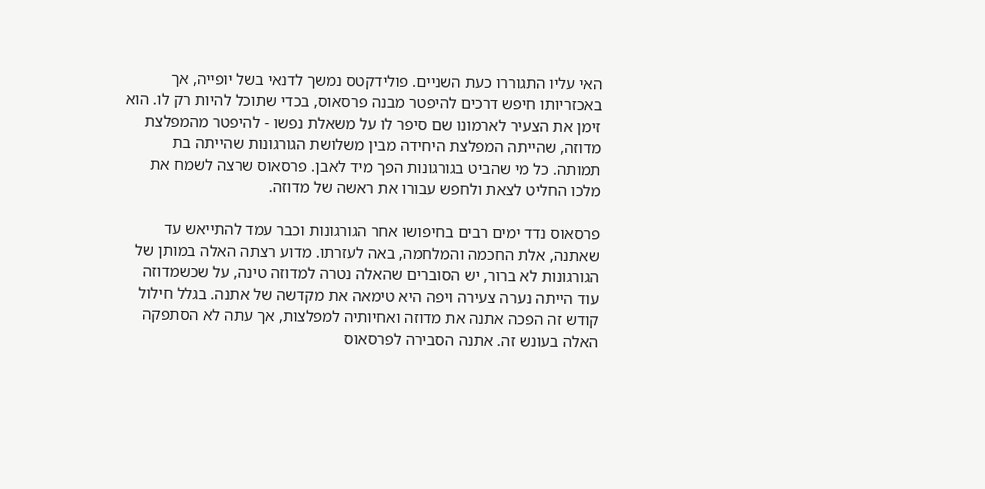האי עליו התגוררו כעת השניים. פולידקטס נמשך לדנאי בשל יופייה, אך באכזריותו חיפש דרכים להיפטר מבנה פרסאוס, בכדי שתוכל להיות רק לו. הוא זימן את הצעיר לארמונו שם סיפר לו על משאלת נפשו - להיפטר מהמפלצת מדוזה, שהייתה המפלצת היחידה מבין משלושת הגורגונות שהייתה בת תמותה. כל מי שהביט בגורגונות הפך מיד לאבן. פרסאוס שרצה לשמח את מלכו החליט לצאת ולחפש עבורו את ראשה של מדוזה.

פרסאוס נדד ימים רבים בחיפושו אחר הגורגונות וכבר עמד להתייאש עד שאתנה, אלת החכמה והמלחמה, באה לעזרתו. מדוע רצתה האלה במותן של הגורגונות לא ברור, יש הסוברים שהאלה נטרה למדוזה טינה, על שכשמדוזה עוד הייתה נערה צעירה ויפה היא טימאה את מקדשה של אתנה. בגלל חילול קודש זה הפכה אתנה את מדוזה ואחיותיה למפלצות, אך עתה לא הסתפקה האלה בעונש זה. אתנה הסבירה לפרסאוס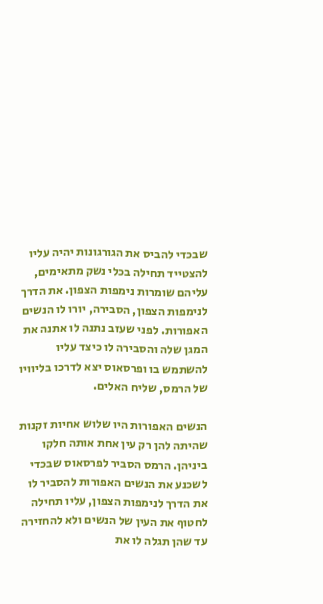שבכדי להביס את הגורגונות יהיה עליו להצטייד תחילה בכלי נשק מתאימים, עליהם שומרות נימפות הצפון. את הדרך לנימפות הצפון, הסבירה, יורו לו הנשים האפורות. לפני שעזב נתנה לו אתנה את המגן שלה והסבירה לו כיצד עליו להשתמש בו ופרסאוס יצא לדרכו בליוויו של הרמס, שליח האלים.

הנשים האפורות היו שלוש אחיות זקנות שהיתה להן רק עין אחת אותה חלקו ביניהן. הרמס הסביר לפרסאוס שבכדי לשכנע את הנשים האפורות להסביר לו את הדרך לנימפות הצפון, עליו תחילה לחטוף את העין של הנשים ולא להחזירה עד שהן תגלה לו את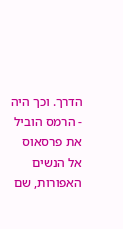הדרך. וכך היה - הרמס הוביל את פרסאוס אל הנשים האפורות, שם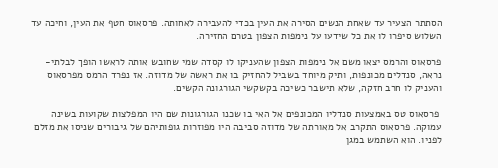הסתתר הצעיר עד שאחת הנשים הסירה את העין בכדי להעבירה לאחותה. פרסאוס חטף את העין, וחיכה עד השלוש סיפרו לו את כל שידעו על נימפות הצפון בטרם החזירה.

פרסאוס והרמס יצאו משם אל נימפות הצפון שהעניקו לו קסדה שמי שחובש אותה לראשו הופך לבלתי-נראה, סנדלים מכונפות, ותיק מיוחד בשביל להחזיק בו את ראשה של מדוזה. אז נפרד הרמס מפרסאוס והעניק לו חרב חזקה, שלא תישבר כשיכה בקשקשי הגורגונה הקשים.

 פרסאוס טס באמצעות סנדליו המכונפים אל האי בו שכנו הגורגונות שם היו המפלצות שקועות בשינה עמוקה. פרסאוס התקרב אל מאורתה של מדוזה סביבה היו מפוזרות גופותיהם של גיבורים שניסו את מזלם לפניו. הוא השתמש במגן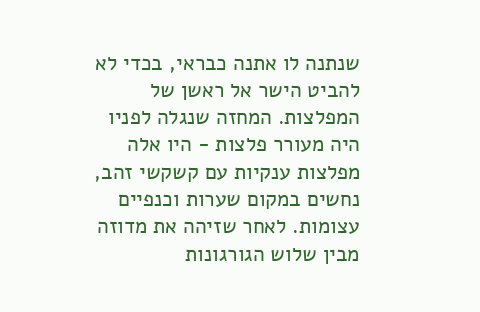שנתנה לו אתנה כבראי, בכדי לא להביט הישר אל ראשן של המפלצות. המחזה שנגלה לפניו היה מעורר פלצות - היו אלה מפלצות ענקיות עם קשקשי זהב, נחשים במקום שערות וכנפיים עצומות. לאחר שזיהה את מדוזה מבין שלוש הגורגונות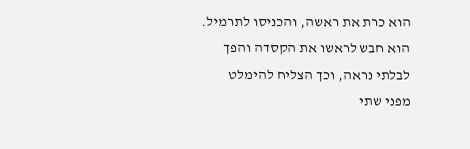הוא כרת את ראשה, והכניסו לתרמיל. הוא חבש לראשו את הקסדה והפך לבלתי נראה, וכך הצליח להימלט מפני שתי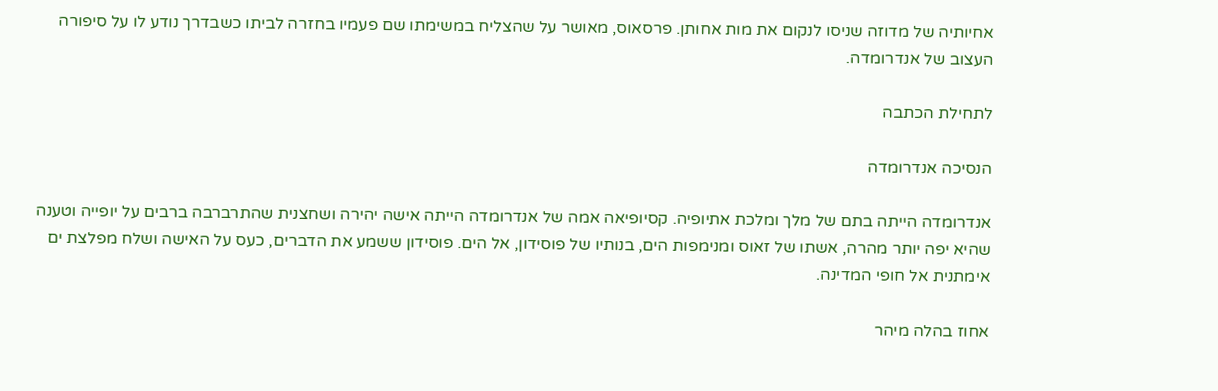אחיותיה של מדוזה שניסו לנקום את מות אחותן. פרסאוס, מאושר על שהצליח במשימתו שם פעמיו בחזרה לביתו כשבדרך נודע לו על סיפורה העצוב של אנדרומדה.

לתחילת הכתבה

הנסיכה אנדרומדה

אנדרומדה הייתה בתם של מלך ומלכת אתיופיה. קסיופיאה אמה של אנדרומדה הייתה אישה יהירה ושחצנית שהתרברבה ברבים על יופייה וטענה שהיא יפה יותר מהרה, אשתו של זאוס ומנימפות הים, בנותיו של פוסידון, אל הים. פוסידון ששמע את הדברים, כעס על האישה ושלח מפלצת ים אימתנית אל חופי המדינה.

אחוז בהלה מיהר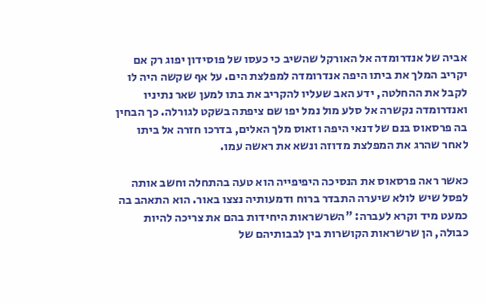אביה של אנדרומדה אל האורקל שהשיב כי כעסו של פוסידון יפוג רק אם יקריב המלך את ביתו היפה אנדרומדה למפלצת הים. על אף שקשה היה לו לקבל את ההחלטה, ידע האב שעליו להקריב את בתו למען שאר נתיניו ואנדרומדה נקשרה אל סלע מול נמל יפו שם ציפתה בשקט לגורלה. כך הבחין בה פרסאוס בנם של דנאי היפה וזאוס מלך האלים, בדרכו חזרה אל ביתו לאחר שהרג את המפלצת מדוזה ונשא את ראשה עמו.

כאשר ראה פרסאוס את הנסיכה היפיפייה הוא טעה בהתחלה וחשב אותה לפסל שיש לולא שיערה התבדר ברוח ודמעותיה נצצו באור. הוא התאהב בה כמעט מיד וקרא לעברה: "השרשראות היחידות בהם את צריכה להיות כבולה, הן שרשראות הקושרות בין לבבותיהם של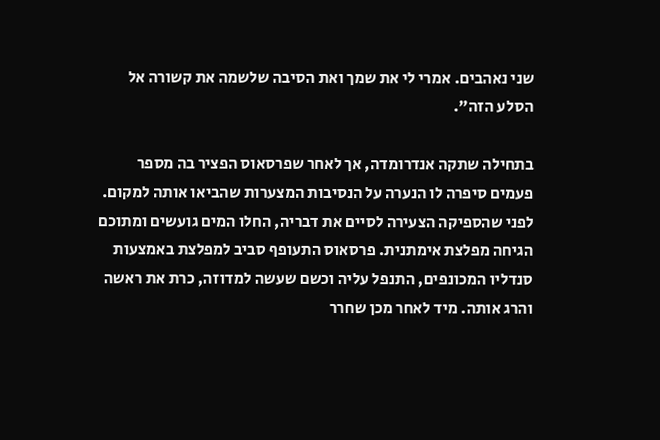שני נאהבים. אמרי לי את שמך ואת הסיבה שלשמה את קשורה אל הסלע הזה".

בתחילה שתקה אנדרומדה, אך לאחר שפרסאוס הפציר בה מספר פעמים סיפרה לו הנערה על הנסיבות המצערות שהביאו אותה למקום. לפני שהספיקה הצעירה לסיים את דבריה, החלו המים גועשים ומתוכם הגיחה מפלצת אימתנית. פרסאוס התעופף סביב למפלצת באמצעות סנדליו המכונפים, התנפל עליה וכשם שעשה למדוזה, כרת את ראשה והרג אותה. מיד לאחר מכן שחרר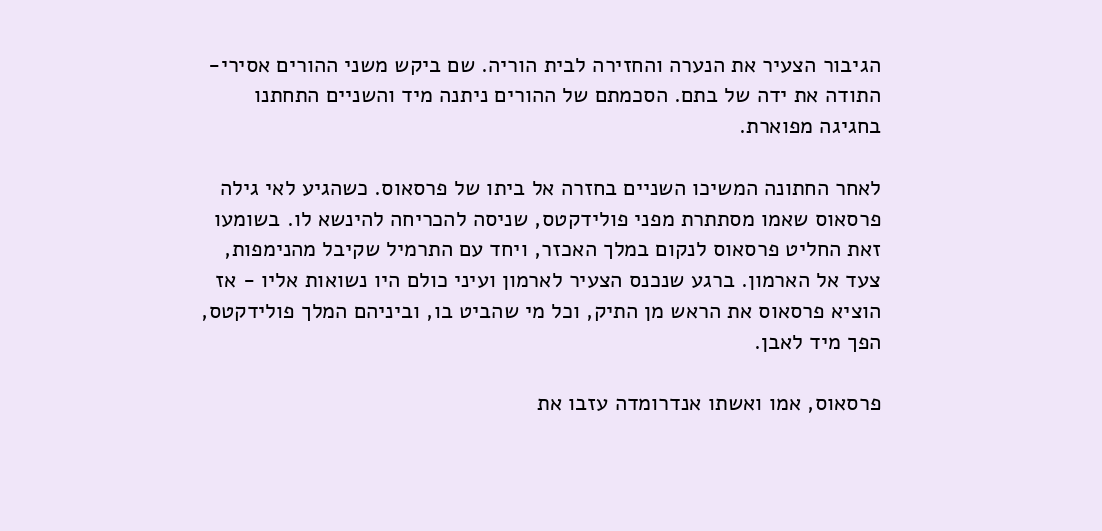הגיבור הצעיר את הנערה והחזירה לבית הוריה. שם ביקש משני ההורים אסירי-התודה את ידה של בתם. הסכמתם של ההורים ניתנה מיד והשניים התחתנו בחגיגה מפוארת.

לאחר החתונה המשיכו השניים בחזרה אל ביתו של פרסאוס. כשהגיע לאי גילה פרסאוס שאמו מסתתרת מפני פולידקטס, שניסה להכריחה להינשא לו. בשומעו זאת החליט פרסאוס לנקום במלך האכזר, ויחד עם התרמיל שקיבל מהנימפות, צעד אל הארמון. ברגע שנכנס הצעיר לארמון ועיני כולם היו נשואות אליו - אז הוציא פרסאוס את הראש מן התיק, וכל מי שהביט בו, וביניהם המלך פולידקטס, הפך מיד לאבן.

פרסאוס, אמו ואשתו אנדרומדה עזבו את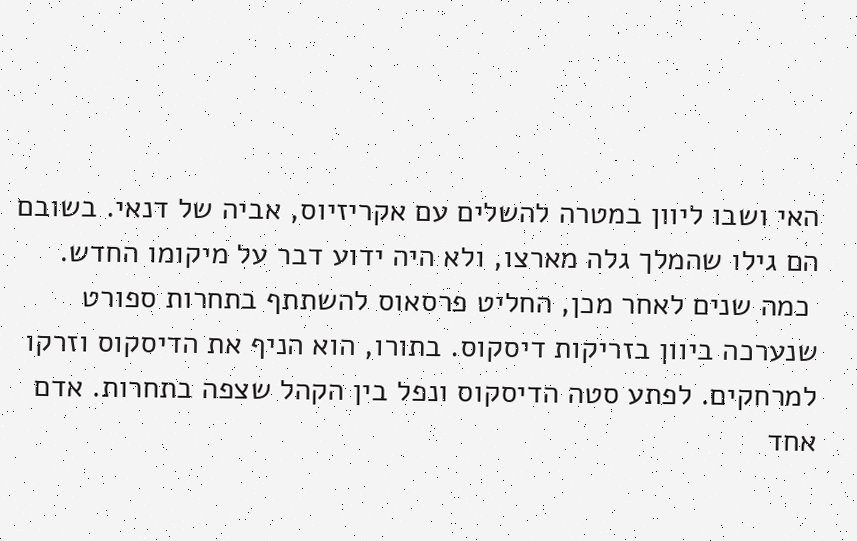האי ושבו ליוון במטרה להשלים עם אקריזיוס, אביה של דנאי. בשובם הם גילו שהמלך גלה מארצו, ולא היה ידוע דבר על מיקומו החדש.
 כמה שנים לאחר מכן, החליט פרסאוס להשתתף בתחרות ספורט שנערכה ביוון בזריקות דיסקוס. בתורו, הוא הניף את הדיסקוס וזרקו למרחקים. לפתע סטה הדיסקוס ונפל בין הקהל שצפה בתחרות. אדם אחד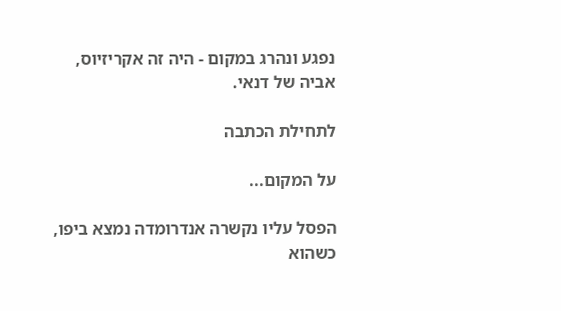נפגע ונהרג במקום - היה זה אקריזיוס, אביה של דנאי.

לתחילת הכתבה

על המקום...

הפסל עליו נקשרה אנדרומדה נמצא ביפו, כשהוא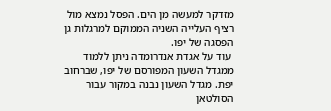מזדקר למעשה מן הים. הפסל נמצא מול רציף העלייה השניה הממוקם למרגלות גן הפסגה של יפו.
 עוד על אגדת אנדרומדה ניתן ללמוד ממגדל השעון המפורסם של יפו, שברחוב יפת. מגדל השעון נבנה במקור עבור הסולטאן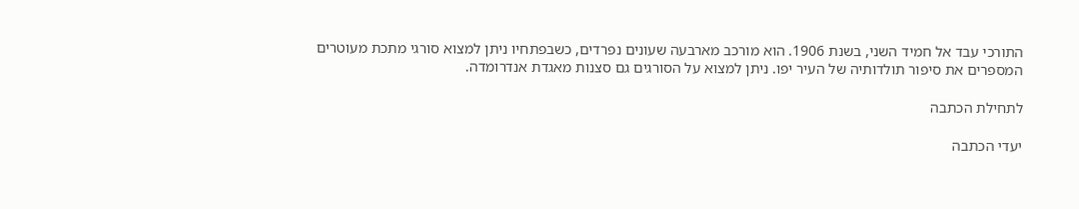התורכי עבד אל חמיד השני, בשנת 1906. הוא מורכב מארבעה שעונים נפרדים, כשבפתחיו ניתן למצוא סורגי מתכת מעוטרים המספרים את סיפור תולדותיה של העיר יפו. ניתן למצוא על הסורגים גם סצנות מאגדת אנדרומדה.

לתחילת הכתבה

יעדי הכתבה